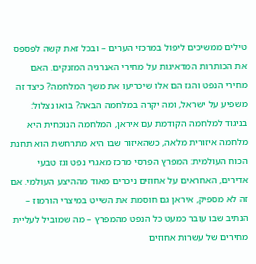טילים ממשיכים ליפול במרכזי הערים – ובכל זאת קשה לפספס את הכותרות המדאיגות על מחירי האנרגיה המזנקים. האם מחירי הנפט והגז הם אלו שיכריעו את משך המלחמה? כיצד זה משפיע על ישראל, ומה יקרה במלחמה הבאה? בואו נצלול: בניגוד למלחמה הקודמת עם איראן, המלחמה הנוכחית היא מלחמה איזורית מלאה, כשהאיזור שבו היא מתרחשת הוא תחנת הכוח העולמית: המפרץ הפרסי מרכז מאגרי נפט וגז טבעי אדירים, האחראים על אחוזים ניכרים מאוד מההיצע העולמי. אם זה לא מספיק, איראן גם חוסמת את השייט במיצרי הורמוז – הנתיב שבו עובר כמעט כל הנפט מהמפרץ – מה שמוביל לעליית מחירים של עשרות אחוזים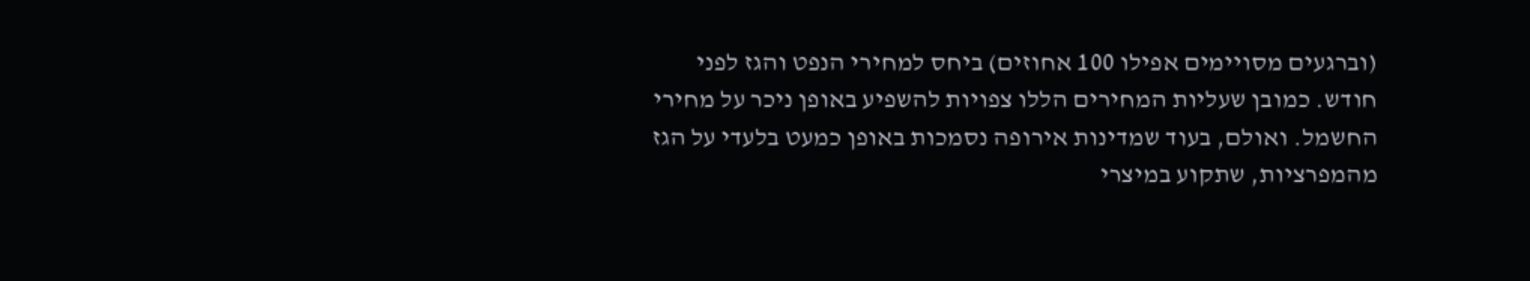(וברגעים מסויימים אפילו 100 אחוזים) ביחס למחירי הנפט והגז לפני חודש. כמובן שעליות המחירים הללו צפויות להשפיע באופן ניכר על מחירי החשמל. ואולם, בעוד שמדינות אירופה נסמכות באופן כמעט בלעדי על הגז מהמפרציות, שתקוע במיצרי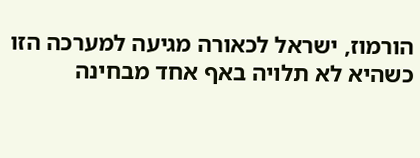הורמוז, ישראל לכאורה מגיעה למערכה הזו כשהיא לא תלויה באף אחד מבחינה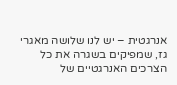אנרגטית – יש לנו שלושה מאגרי גז, שמפיקים בשגרה את כל הצרכים האנרגטיים של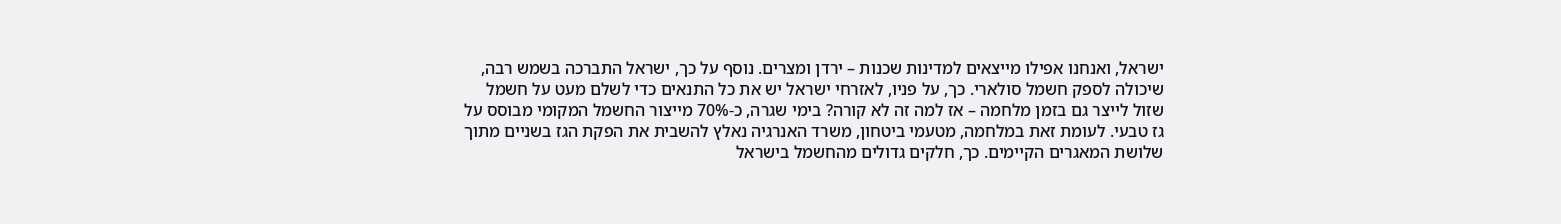ישראל, ואנחנו אפילו מייצאים למדינות שכנות – ירדן ומצרים. נוסף על כך, ישראל התברכה בשמש רבה, שיכולה לספק חשמל סולארי. כך, על פניו, לאזרחי ישראל יש את כל התנאים כדי לשלם מעט על חשמל שזול לייצר גם בזמן מלחמה – אז למה זה לא קורה? בימי שגרה, כ-70% מייצור החשמל המקומי מבוסס על גז טבעי. לעומת זאת במלחמה, מטעמי ביטחון, משרד האנרגיה נאלץ להשבית את הפקת הגז בשניים מתוך שלושת המאגרים הקיימים. כך, חלקים גדולים מהחשמל בישראל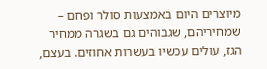מיוצרים היום באמצעות סולר ופחם – שמחיריהם, שגבוהים גם בשגרה ממחיר הגז, עולים עכשיו בעשרות אחוזים. בעצם,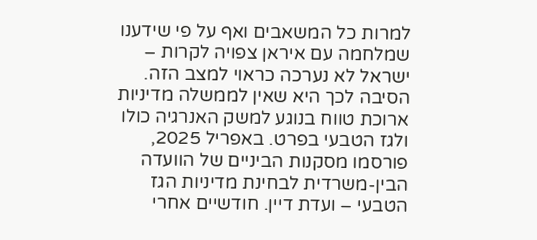למרות כל המשאבים ואף על פי שידענו שמלחמה עם איראן צפויה לקרות – ישראל לא נערכה כראוי למצב הזה. הסיבה לכך היא שאין לממשלה מדיניות ארוכת טווח בנוגע למשק האנרגיה כולו ולגז הטבעי בפרט. באפריל 2025, פורסמו מסקנות הביניים של הוועדה הבין-משרדית לבחינת מדיניות הגז הטבעי – ועדת דיין. חודשיים אחרי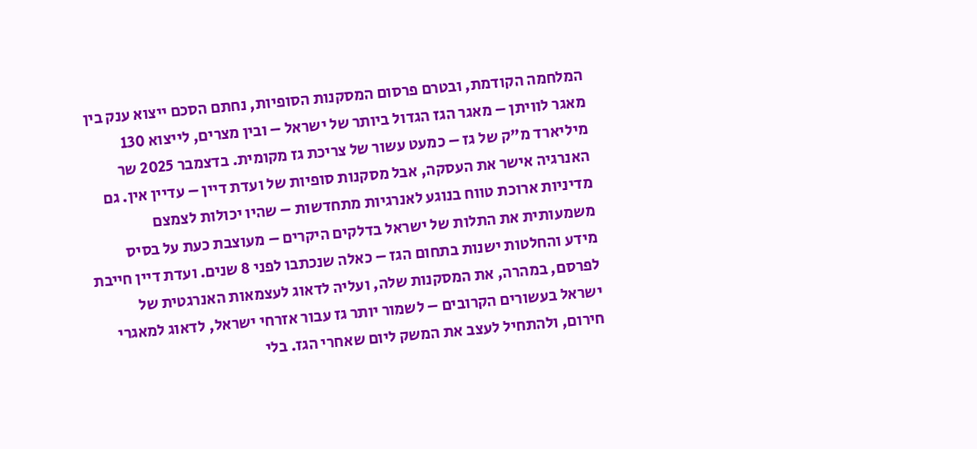המלחמה הקודמת, ובטרם פרסום המסקנות הסופיות, נחתם הסכם ייצוא ענק בין מאגר לוויתן – מאגר הגז הגדול ביותר של ישראל – ובין מצרים, לייצוא 130 מיליארד מ"ק של גז – כמעט עשור של צריכת גז מקומית. בדצמבר 2025 שר האנרגיה אישר את העסקה, אבל מסקנות סופיות של ועדת דיין – עדיין אין. גם מדיניות ארוכת טווח בנוגע לאנרגיות מתחדשות – שהיו יכולות לצמצם משמעותית את התלות של ישראל בדלקים היקרים – מעוצבת כעת על בסיס מידע והחלטות ישנות בתחום הגז – כאלה שנכתבו לפני 8 שנים. ועדת דיין חייבת לפרסם, במהרה, את המסקנות שלה, ועליה לדאוג לעצמאות האנרגטית של ישראל בעשורים הקרובים – לשמור יותר גז עבור אזרחי ישראל, לדאוג למאגרי חירום, ולהתחיל לעצב את המשק ליום שאחרי הגז. בלי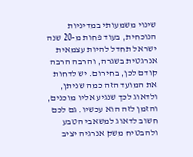שינוי משמעותי במדיניות הנוכחית, בעוד פחות מ-20 שנה ישראל תחדל להיות עצמאית אנרגטית בשגרה, והרבה הרבה קודם לכן, בחירום. יש לדחות את המועד הזה כמה שניתן, ולדאוג לכך שנגיע אליו מוכנים, והזמן לזה הוא עכשיו. גם לכם חשוב לדאוג למשאבי הטבע ולהבטיח משק אנרגיה יציב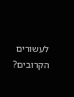לעשורים הקרובים?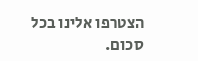הצטרפו אלינו בכל סכום.